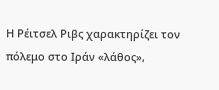Η Ρέιτσελ Ριβς χαρακτηρίζει τον πόλεμο στο Ιράν «λάθος»,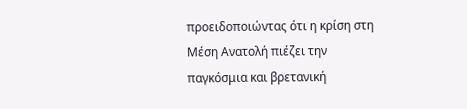προειδοποιώντας ότι η κρίση στη Μέση Ανατολή πιέζει την παγκόσμια και βρετανική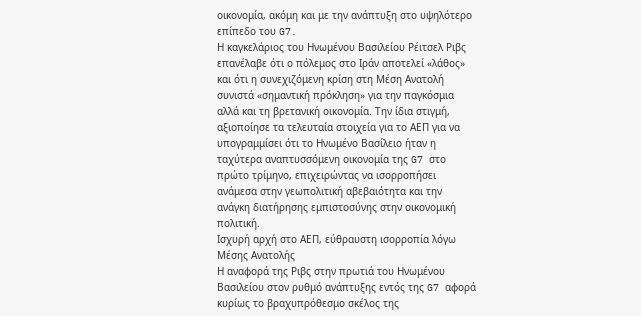οικονομία, ακόμη και με την ανάπτυξη στο υψηλότερο επίπεδο του G7.
Η καγκελάριος του Ηνωμένου Βασιλείου Ρέιτσελ Ριβς επανέλαβε ότι ο πόλεμος στο Ιράν αποτελεί «λάθος» και ότι η συνεχιζόμενη κρίση στη Μέση Ανατολή συνιστά «σημαντική πρόκληση» για την παγκόσμια αλλά και τη βρετανική οικονομία. Την ίδια στιγμή, αξιοποίησε τα τελευταία στοιχεία για το ΑΕΠ για να υπογραμμίσει ότι το Ηνωμένο Βασίλειο ήταν η ταχύτερα αναπτυσσόμενη οικονομία της G7 στο πρώτο τρίμηνο, επιχειρώντας να ισορροπήσει ανάμεσα στην γεωπολιτική αβεβαιότητα και την ανάγκη διατήρησης εμπιστοσύνης στην οικονομική πολιτική.
Ισχυρή αρχή στο ΑΕΠ, εύθραυστη ισορροπία λόγω Μέσης Ανατολής
Η αναφορά της Ριβς στην πρωτιά του Ηνωμένου Βασιλείου στον ρυθμό ανάπτυξης εντός της G7 αφορά κυρίως το βραχυπρόθεσμο σκέλος της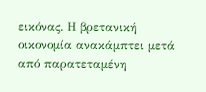εικόνας. Η βρετανική οικονομία ανακάμπτει μετά από παρατεταμένη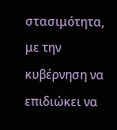στασιμότητα, με την κυβέρνηση να επιδιώκει να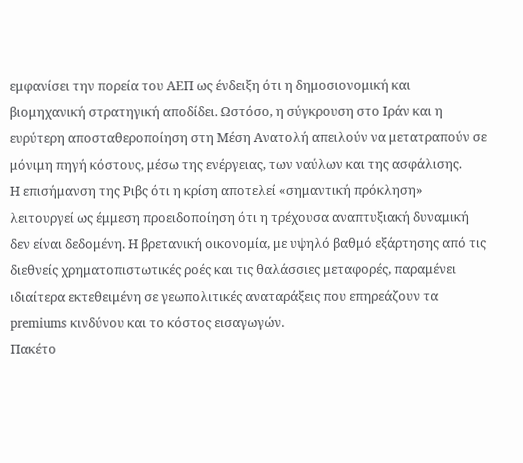εμφανίσει την πορεία του ΑΕΠ ως ένδειξη ότι η δημοσιονομική και βιομηχανική στρατηγική αποδίδει. Ωστόσο, η σύγκρουση στο Ιράν και η ευρύτερη αποσταθεροποίηση στη Μέση Ανατολή απειλούν να μετατραπούν σε μόνιμη πηγή κόστους, μέσω της ενέργειας, των ναύλων και της ασφάλισης.
Η επισήμανση της Ριβς ότι η κρίση αποτελεί «σημαντική πρόκληση» λειτουργεί ως έμμεση προειδοποίηση ότι η τρέχουσα αναπτυξιακή δυναμική δεν είναι δεδομένη. Η βρετανική οικονομία, με υψηλό βαθμό εξάρτησης από τις διεθνείς χρηματοπιστωτικές ροές και τις θαλάσσιες μεταφορές, παραμένει ιδιαίτερα εκτεθειμένη σε γεωπολιτικές αναταράξεις που επηρεάζουν τα premiums κινδύνου και το κόστος εισαγωγών.
Πακέτο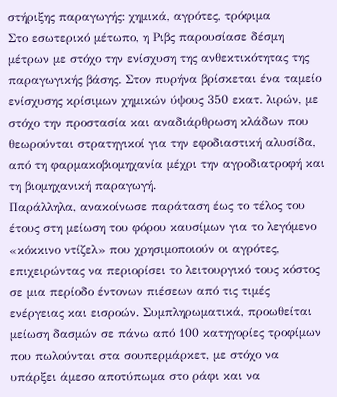στήριξης παραγωγής: χημικά, αγρότες, τρόφιμα
Στο εσωτερικό μέτωπο, η Ριβς παρουσίασε δέσμη μέτρων με στόχο την ενίσχυση της ανθεκτικότητας της παραγωγικής βάσης. Στον πυρήνα βρίσκεται ένα ταμείο ενίσχυσης κρίσιμων χημικών ύψους 350 εκατ. λιρών, με στόχο την προστασία και αναδιάρθρωση κλάδων που θεωρούνται στρατηγικοί για την εφοδιαστική αλυσίδα, από τη φαρμακοβιομηχανία μέχρι την αγροδιατροφή και τη βιομηχανική παραγωγή.
Παράλληλα, ανακοίνωσε παράταση έως το τέλος του έτους στη μείωση του φόρου καυσίμων για το λεγόμενο «κόκκινο ντίζελ» που χρησιμοποιούν οι αγρότες, επιχειρώντας να περιορίσει το λειτουργικό τους κόστος σε μια περίοδο έντονων πιέσεων από τις τιμές ενέργειας και εισροών. Συμπληρωματικά, προωθείται μείωση δασμών σε πάνω από 100 κατηγορίες τροφίμων που πωλούνται στα σουπερμάρκετ, με στόχο να υπάρξει άμεσο αποτύπωμα στο ράφι και να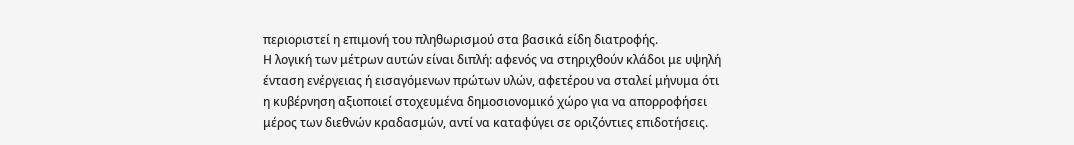περιοριστεί η επιμονή του πληθωρισμού στα βασικά είδη διατροφής.
Η λογική των μέτρων αυτών είναι διπλή: αφενός να στηριχθούν κλάδοι με υψηλή ένταση ενέργειας ή εισαγόμενων πρώτων υλών, αφετέρου να σταλεί μήνυμα ότι η κυβέρνηση αξιοποιεί στοχευμένα δημοσιονομικό χώρο για να απορροφήσει μέρος των διεθνών κραδασμών, αντί να καταφύγει σε οριζόντιες επιδοτήσεις.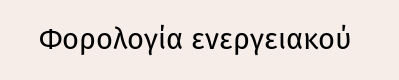Φορολογία ενεργειακού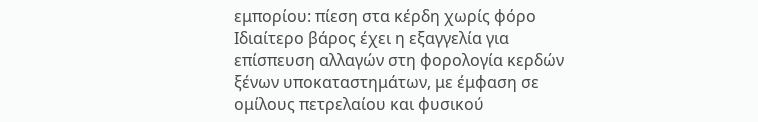εμπορίου: πίεση στα κέρδη χωρίς φόρο
Ιδιαίτερο βάρος έχει η εξαγγελία για επίσπευση αλλαγών στη φορολογία κερδών ξένων υποκαταστημάτων, με έμφαση σε ομίλους πετρελαίου και φυσικού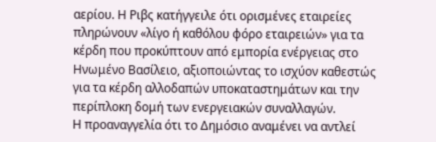αερίου. Η Ριβς κατήγγειλε ότι ορισμένες εταιρείες πληρώνουν «λίγο ή καθόλου φόρο εταιρειών» για τα κέρδη που προκύπτουν από εμπορία ενέργειας στο Ηνωμένο Βασίλειο, αξιοποιώντας το ισχύον καθεστώς για τα κέρδη αλλοδαπών υποκαταστημάτων και την περίπλοκη δομή των ενεργειακών συναλλαγών.
Η προαναγγελία ότι το Δημόσιο αναμένει να αντλεί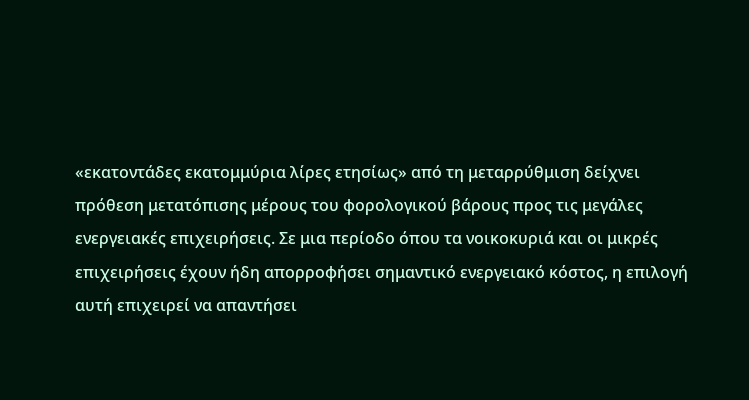«εκατοντάδες εκατομμύρια λίρες ετησίως» από τη μεταρρύθμιση δείχνει πρόθεση μετατόπισης μέρους του φορολογικού βάρους προς τις μεγάλες ενεργειακές επιχειρήσεις. Σε μια περίοδο όπου τα νοικοκυριά και οι μικρές επιχειρήσεις έχουν ήδη απορροφήσει σημαντικό ενεργειακό κόστος, η επιλογή αυτή επιχειρεί να απαντήσει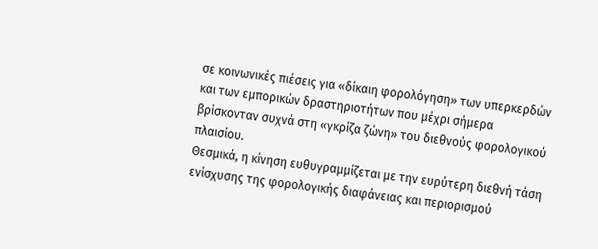σε κοινωνικές πιέσεις για «δίκαιη φορολόγηση» των υπερκερδών και των εμπορικών δραστηριοτήτων που μέχρι σήμερα βρίσκονταν συχνά στη «γκρίζα ζώνη» του διεθνούς φορολογικού πλαισίου.
Θεσμικά, η κίνηση ευθυγραμμίζεται με την ευρύτερη διεθνή τάση ενίσχυσης της φορολογικής διαφάνειας και περιορισμού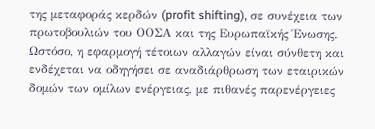της μεταφοράς κερδών (profit shifting), σε συνέχεια των πρωτοβουλιών του ΟΟΣΑ και της Ευρωπαϊκής Ένωσης. Ωστόσο, η εφαρμογή τέτοιων αλλαγών είναι σύνθετη και ενδέχεται να οδηγήσει σε αναδιάρθρωση των εταιρικών δομών των ομίλων ενέργειας, με πιθανές παρενέργειες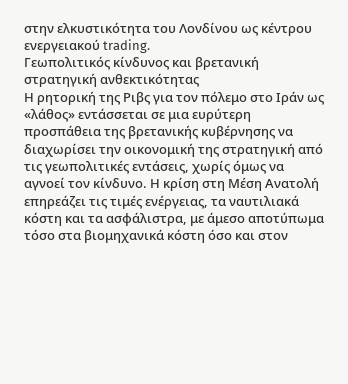στην ελκυστικότητα του Λονδίνου ως κέντρου ενεργειακού trading.
Γεωπολιτικός κίνδυνος και βρετανική στρατηγική ανθεκτικότητας
Η ρητορική της Ριβς για τον πόλεμο στο Ιράν ως «λάθος» εντάσσεται σε μια ευρύτερη προσπάθεια της βρετανικής κυβέρνησης να διαχωρίσει την οικονομική της στρατηγική από τις γεωπολιτικές εντάσεις, χωρίς όμως να αγνοεί τον κίνδυνο. Η κρίση στη Μέση Ανατολή επηρεάζει τις τιμές ενέργειας, τα ναυτιλιακά κόστη και τα ασφάλιστρα, με άμεσο αποτύπωμα τόσο στα βιομηχανικά κόστη όσο και στον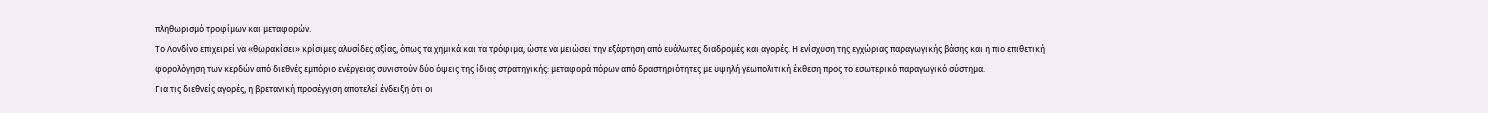πληθωρισμό τροφίμων και μεταφορών.
Το Λονδίνο επιχειρεί να «θωρακίσει» κρίσιμες αλυσίδες αξίας, όπως τα χημικά και τα τρόφιμα, ώστε να μειώσει την εξάρτηση από ευάλωτες διαδρομές και αγορές. Η ενίσχυση της εγχώριας παραγωγικής βάσης και η πιο επιθετική φορολόγηση των κερδών από διεθνές εμπόριο ενέργειας συνιστούν δύο όψεις της ίδιας στρατηγικής: μεταφορά πόρων από δραστηριότητες με υψηλή γεωπολιτική έκθεση προς το εσωτερικό παραγωγικό σύστημα.
Για τις διεθνείς αγορές, η βρετανική προσέγγιση αποτελεί ένδειξη ότι οι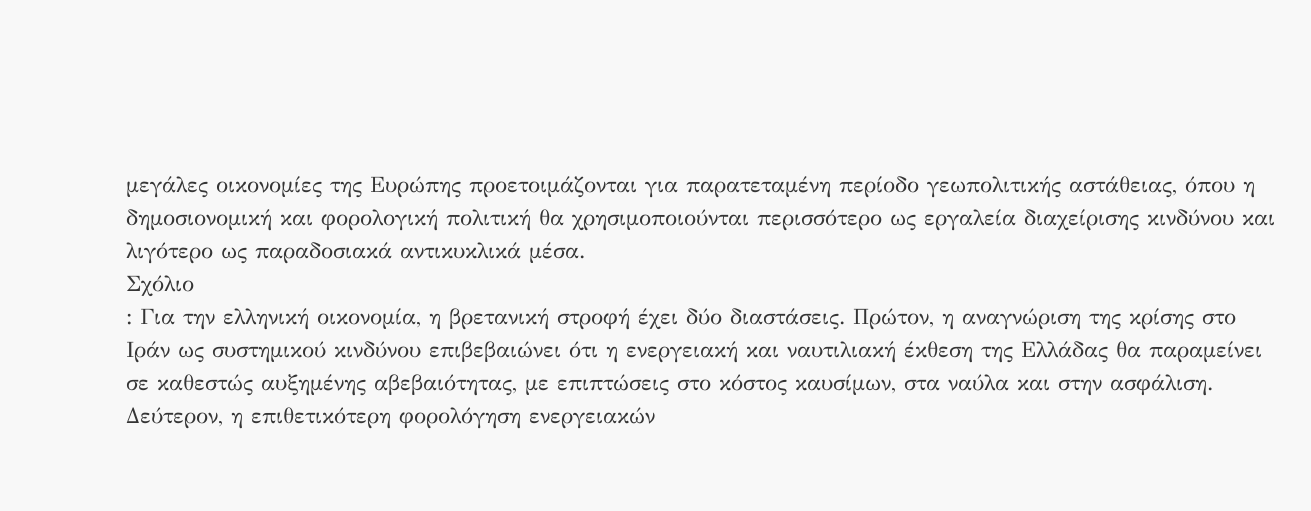μεγάλες οικονομίες της Ευρώπης προετοιμάζονται για παρατεταμένη περίοδο γεωπολιτικής αστάθειας, όπου η δημοσιονομική και φορολογική πολιτική θα χρησιμοποιούνται περισσότερο ως εργαλεία διαχείρισης κινδύνου και λιγότερο ως παραδοσιακά αντικυκλικά μέσα.
Σχόλιο
: Για την ελληνική οικονομία, η βρετανική στροφή έχει δύο διαστάσεις. Πρώτον, η αναγνώριση της κρίσης στο Ιράν ως συστημικού κινδύνου επιβεβαιώνει ότι η ενεργειακή και ναυτιλιακή έκθεση της Ελλάδας θα παραμείνει σε καθεστώς αυξημένης αβεβαιότητας, με επιπτώσεις στο κόστος καυσίμων, στα ναύλα και στην ασφάλιση. Δεύτερον, η επιθετικότερη φορολόγηση ενεργειακών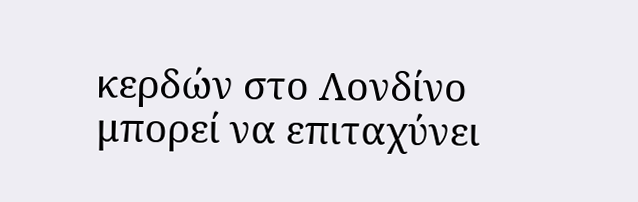κερδών στο Λονδίνο μπορεί να επιταχύνει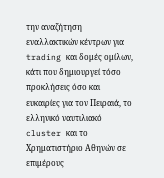την αναζήτηση εναλλακτικών κέντρων για trading και δομές ομίλων, κάτι που δημιουργεί τόσο προκλήσεις όσο και ευκαιρίες για τον Πειραιά, το ελληνικό ναυτιλιακό cluster και το Χρηματιστήριο Αθηνών σε επιμέρους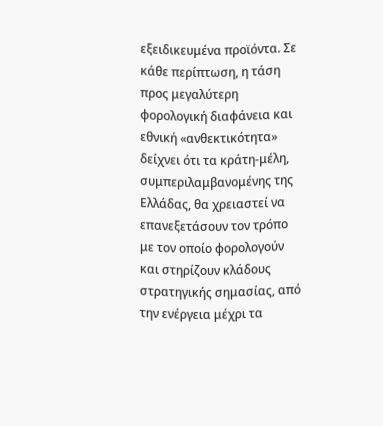εξειδικευμένα προϊόντα. Σε κάθε περίπτωση, η τάση προς μεγαλύτερη φορολογική διαφάνεια και εθνική «ανθεκτικότητα» δείχνει ότι τα κράτη-μέλη, συμπεριλαμβανομένης της Ελλάδας, θα χρειαστεί να επανεξετάσουν τον τρόπο με τον οποίο φορολογούν και στηρίζουν κλάδους στρατηγικής σημασίας, από την ενέργεια μέχρι τα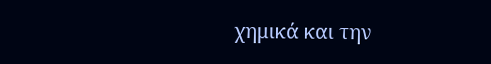χημικά και την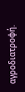αγροδιατροφή.